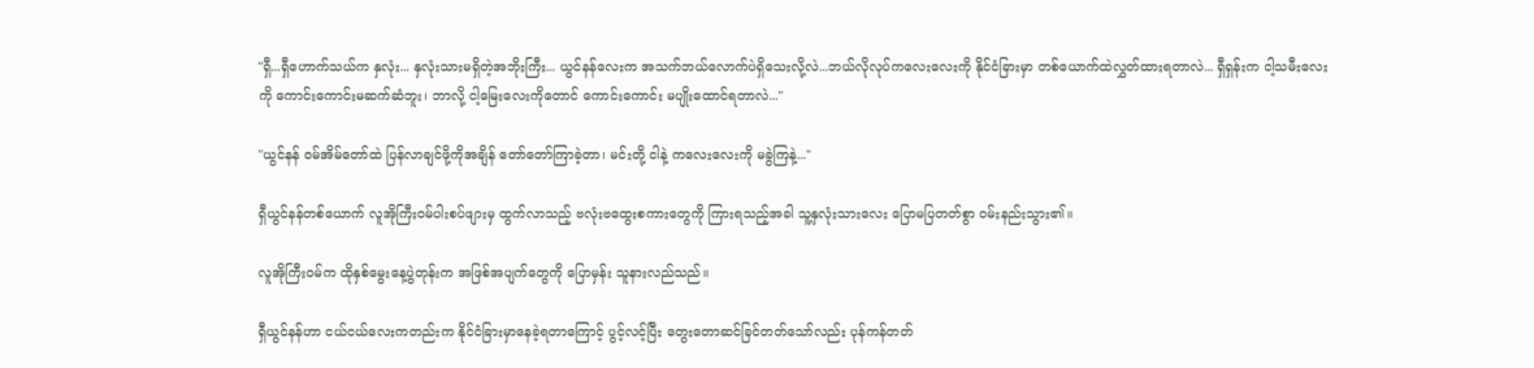"ရှီ...ရှီဟောက်သယ်က နှလုံး... နှလုံးသားမရှိတဲ့အဘိုးကြီး... ယွင်နန်လေးက အသက်ဘယ်လောက်ပဲရှိသေးလို့လဲ...ဘယ်လိုလုပ်ကလေးလေးကို နိုင်ငံခြားမှာ တစ်ယောက်ထဲလွှတ်ထားရတာလဲ... ရှီရှန်းက ငါ့သမီးလေးကို ကောင်းကောင်းမဆက်ဆံဘူး၊ ဘာလို့ ငါ့မြေးလေးကိုတောင် ကောင်းကောင်း မပျိုးထောင်ရတာလဲ..."

"ယွင်နန် ဝမ်အိမ်တော်ထဲ ပြန်လာချင်ဖို့ကိုအချိန် တော်တော်ကြာခဲ့တာ၊ မင်းတို့ ငါနဲ့ ကလေးလေးကို မခွဲကြနဲ့..."

ရှီယွင်နန်တစ်ယောက် လူအိုကြီးဝမ်ပါးစပ်ဖျားမှ ထွက်လာသည့် ဗလုံးဗထွေးစကားတွေကို ကြားရသည့်အခါ သူ့နှလုံးသားလေး ပြောမပြတတ်စွာ ဝမ်းနည်းသွား၏။

လူအိုကြီးဝမ်က ထိုနှစ်မွေးနေ့ပွဲတုန်းက အဖြစ်အပျက်တွေကို ပြောမှန်း သူနားလည်သည်။

ရှီယွင်နန်ဟာ ငယ်ငယ်လေးကတည်းက နိုင်ငံခြားမှာနေခဲ့ရတာကြောင့် ပွင့်လင့်ပြီး တွေးတောဆင်ခြင်တတ်သော်လည်း ပုန်ကန်တတ်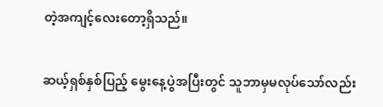တဲ့အကျင့်လေးတော့ရှိသည်။

ဆယ့်ရှစ်နှစ်ပြည့် မွေးနေ့ပွဲအပြီးတွင် သူဘာမှမလုပ်သော်လည်း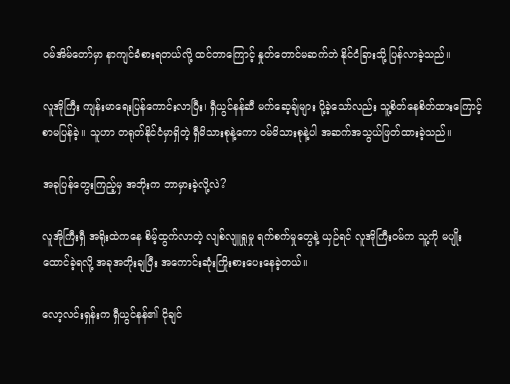ဝမ်အိမ်တော်မှာ နာကျင်ခံစားရတယ်လို့ ထင်တာကြောင့် နှုတ်တောင်မဆက်ဘဲ နိုင်ငံခြားသို့ ပြန်လာခဲ့သည်။

လူအိုကြီး ကျန်းမာရေးပြန်ကောင်းလာပြီး၊ ရှီယွင်နန်ဆီ မက်ဆေ့ချ်များ ပို့ခဲ့သော်လည်း သူ့စိတ်နေစိတ်ထားကြောင့် စာမပြန်ခဲ့။ သူဟာ တရုတ်နိုင်ငံမှာရှိတဲ့ ရှီမိသားစုနဲ့ကော ဝမ်မိသားစုနဲ့ပါ အဆက်အသွယ်ဖြတ်ထားခဲ့သည်။

အခုပြန်တွေးကြည့်မှ အဘိုးက ဘာမှားခဲ့လို့လဲ?

လူအိုကြီးရှီ အရိုးထဲကနေ စိမ့်ထွက်လာတဲ့ လျစ်လျူရှုမှု ရက်စက်မှုတွေနဲ့ ယှဉ်ရင် လူအိုကြီးဝမ်က သူ့ကို မပျိုးထောင်ခဲ့ရလို့ အခုအတိုးချပြီး အကောင်းဆုံးကြိုးစားပေးနေခဲ့တယ်။

လော့လင်းရှန်းက ရှီယွင်နန်၏ ငိုချင်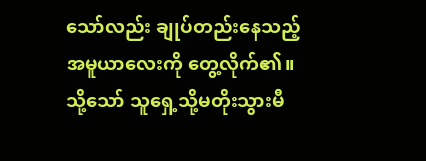သော်လည်း ချုပ်တည်းနေသည့် အမူယာလေးကို တွေ့လိုက်၏။ သို့သော် သူရှေ့သို့မတိုးသွားမီ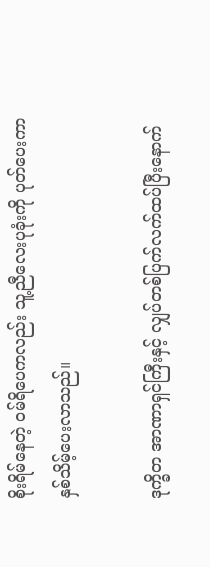စိုးရိမ်နေတဲ့ ဝမ်ရိပေကလည်း သူ့ညီလေးပုခုံးကို ပုတ်ပေးကာ နှစ်သိမ့်ပေးလာသည်။

ဒုက္ခိတ အာဏာရှင်ကြီးနှင့် လျှပ်တစ်ပြက်လက်ထပ်ပြီးနောက်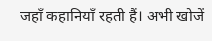जहाँ कहानियाँ रहती हैं। अभी खोजें